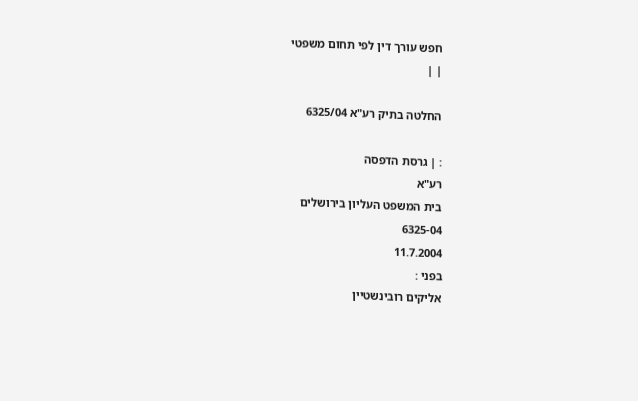חפש עורך דין לפי תחום משפטי
| |

החלטה בתיק רע"א 6325/04

: | גרסת הדפסה
רע"א
בית המשפט העליון בירושלים
6325-04
11.7.2004
בפני :
אליקים רובינשטיין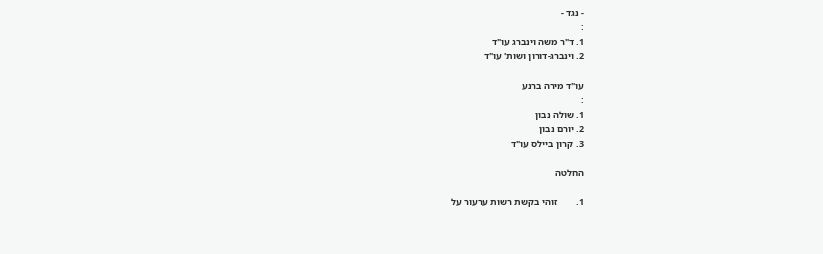- נגד -
:
1. ד"ר משה וינברג עו"ד
2. וינברג-דורון ושות' עו"ד

עו"ד מירה ברנע
:
1. שולה נבון
2. יורם נבון
3. קרון ביילס עו"ד

החלטה

1.        זוהי בקשת רשות ערעור על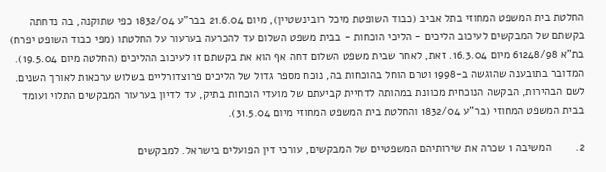החלטת בית המשפט המחוזי בתל אביב (כבוד השופטת מיכל רובינשטיין), מיום 21.6.04 בבר"ע 1832/04 כפי שתוקנה, בה נדחתה בקשתם של המבקשים לעיכוב הליכים - הליכי הוכחות - בבית משפט השלום עד להכרעה בערעור על החלטתו (מפי כבוד השופט יפרח) בת"א 61248/98 מיום 16.3.04. זאת, לאחר שבית משפט השלום דחה אף הוא את בקשתם זו לעיכוב ההליכים (החלטה מיום 19.5.04). המדובר בתובענה שהוגשה ב-1998 וטרם הוחל בהוכחות בה, נוכח מספר גדול של הליכים פרוצדורליים בשלוש ערכאות לאורך השנים. לשם הבהירות, הבקשה הנוכחית מכוונת במהותה לדחיית קביעתם של מועדי הוכחות בתיק, עד לדיון בערעור המבקשים התלוי ועומד בבית המשפט המחוזי (בר"ע 1832/04 והחלטת בית המשפט המחוזי מיום 31.5.04).

2.        המשיבה 1 שכרה את שירותיהם המשפטיים של המבקשים, עורכי דין הפועלים בישראל. למבקשים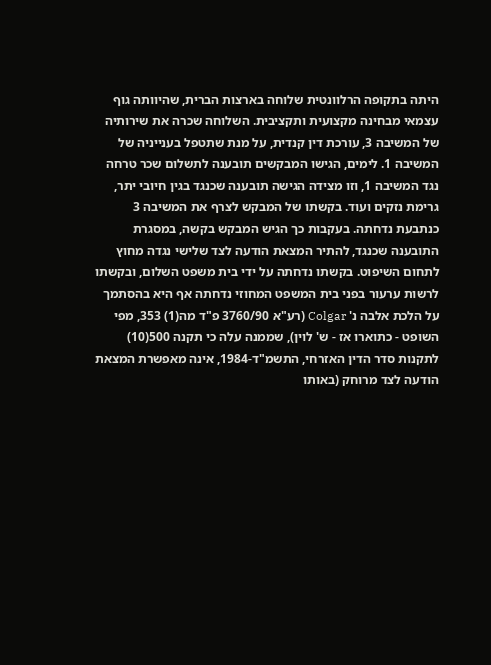היתה בתקופה הרלוונטית שלוחה בארצות הברית, שהיוותה גוף עצמאי מבחינה מקצועית ותקציבית. השלוחה שכרה את שירותיה של המשיבה 3, עורכת דין קנדית, על מנת שתטפל בענייניה של המשיבה 1. לימים, הגישו המבקשים תובענה לתשלום שכר טרחה נגד המשיבה 1, וזו מצידה הגישה תובענה שכנגד בגין חיובי יתר, גרימת נזקים ועוד. בקשתו של המבקש לצרף את המשיבה 3 כנתבעת נדחתה. בעקבות כך הגיש המבקש בקשה, במסגרת התובענה שכנגד, להתיר המצאת הודעה לצד שלישי נגדה מחוץ לתחום השיפוט. בקשתו נדחתה על ידי בית משפט השלום, ובקשתו לרשות ערעור בפני בית המשפט המחוזי נדחתה אף היא בהסתמך על הלכת אלבה נ' Colgar (רע"א 3760/90 פ"ד מה(1) 353, מפי השופט - כתוארו אז - ש' לוין), שממנה עלה כי תקנה 500(10) לתקנות סדר הדין האזרחי, התשמ"ד-1984, אינה מאפשרת המצאת הודעה לצד מרוחק (באותו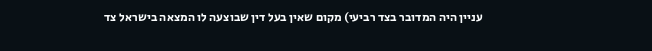עניין היה המדובר בצד רביעי) מקום שאין בעל דין שבוצעה לו המצאה בישראל צד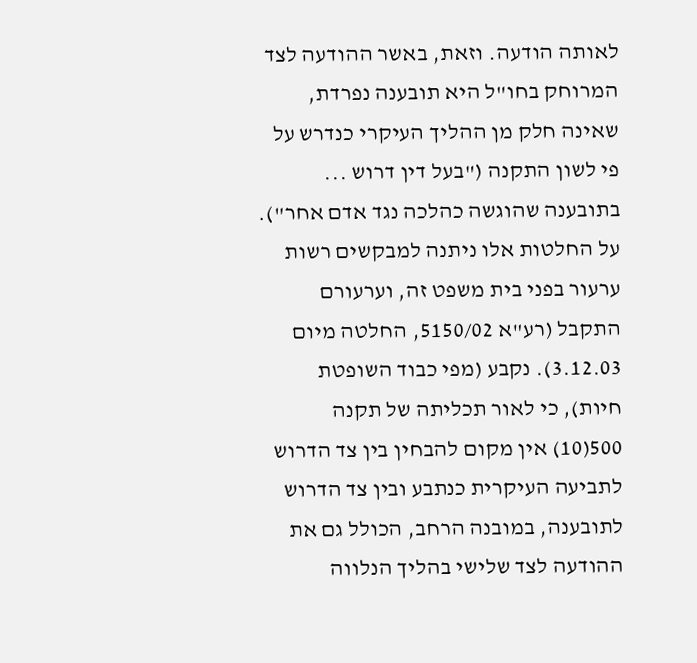לאותה הודעה. וזאת, באשר ההודעה לצד המרוחק בחו"ל היא תובענה נפרדת, שאינה חלק מן ההליך העיקרי כנדרש על פי לשון התקנה ("בעל דין דרוש ... בתובענה שהוגשה כהלכה נגד אדם אחר"). על החלטות אלו ניתנה למבקשים רשות ערעור בפני בית משפט זה, וערעורם התקבל (רע"א 5150/02, החלטה מיום 3.12.03). נקבע (מפי כבוד השופטת חיות), כי לאור תכליתה של תקנה 500(10) אין מקום להבחין בין צד הדרוש לתביעה העיקרית כנתבע ובין צד הדרוש לתובענה, במובנה הרחב, הכולל גם את ההודעה לצד שלישי בהליך הנלווה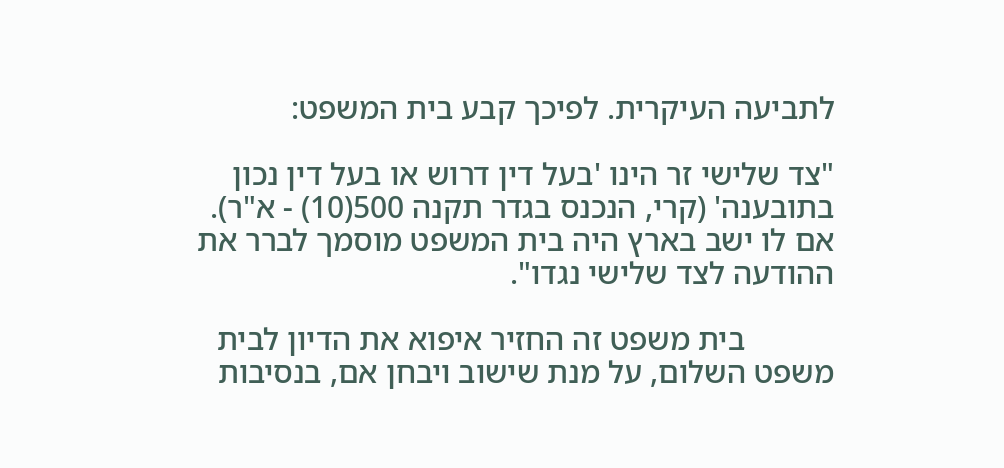לתביעה העיקרית. לפיכך קבע בית המשפט:

"צד שלישי זר הינו 'בעל דין דרוש או בעל דין נכון בתובענה' (קרי, הנכנס בגדר תקנה 500(10) - א"ר). אם לו ישב בארץ היה בית המשפט מוסמך לברר את ההודעה לצד שלישי נגדו".

           בית משפט זה החזיר איפוא את הדיון לבית משפט השלום, על מנת שישוב ויבחן אם, בנסיבות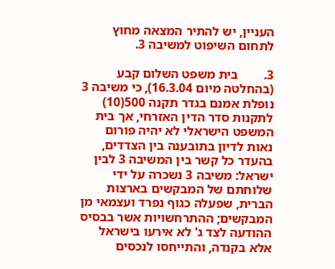העניין, יש להתיר המצאה מחוץ לתחום השיפוט למשיבה 3.

3.        בית משפט השלום קבע (בהחלטה מיום 16.3.04), כי משיבה 3 נופלת אמנם בגדר תקנה 500(10) לתקנות סדר הדין האזרחי, אך בית המשפט הישראלי לא יהיה פורום נאות לדיון בתובענה בין הצדדים, בהעדר כל קשר בין המשיבה 3 לבין ישראל: משיבה 3 נשכרה על ידי שלוחתם של המבקשים בארצות הברית, שפעלה כגוף נפרד ועצמאי מן המבקשים; ההתרחשויות אשר בבסיס ההודעה לצד ג' לא אירעו בישראל אלא בקנדה, והתייחסו לנכסים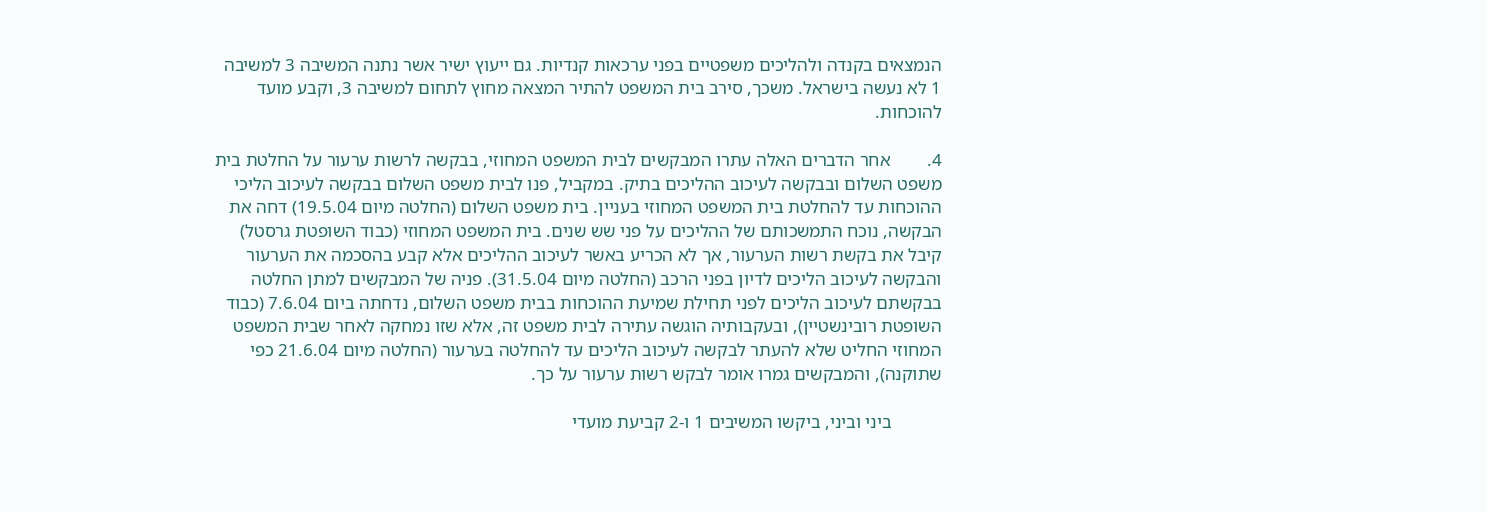הנמצאים בקנדה ולהליכים משפטיים בפני ערכאות קנדיות. גם ייעוץ ישיר אשר נתנה המשיבה 3 למשיבה 1 לא נעשה בישראל. משכך, סירב בית המשפט להתיר המצאה מחוץ לתחום למשיבה 3, וקבע מועד להוכחות.

4.        אחר הדברים האלה עתרו המבקשים לבית המשפט המחוזי, בבקשה לרשות ערעור על החלטת בית משפט השלום ובבקשה לעיכוב ההליכים בתיק. במקביל, פנו לבית משפט השלום בבקשה לעיכוב הליכי ההוכחות עד להחלטת בית המשפט המחוזי בעניין. בית משפט השלום (החלטה מיום 19.5.04) דחה את הבקשה, נוכח התמשכותם של ההליכים על פני שש שנים. בית המשפט המחוזי (כבוד השופטת גרסטל) קיבל את בקשת רשות הערעור, אך לא הכריע באשר לעיכוב ההליכים אלא קבע בהסכמה את הערעור והבקשה לעיכוב הליכים לדיון בפני הרכב (החלטה מיום 31.5.04). פניה של המבקשים למתן החלטה בבקשתם לעיכוב הליכים לפני תחילת שמיעת ההוכחות בבית משפט השלום, נדחתה ביום 7.6.04 (כבוד השופטת רובינשטיין), ובעקבותיה הוגשה עתירה לבית משפט זה, אלא שזו נמחקה לאחר שבית המשפט המחוזי החליט שלא להעתר לבקשה לעיכוב הליכים עד להחלטה בערעור (החלטה מיום 21.6.04 כפי שתוקנה), והמבקשים גמרו אומר לבקש רשות ערעור על כך.

           ביני וביני, ביקשו המשיבים 1 ו-2 קביעת מועדי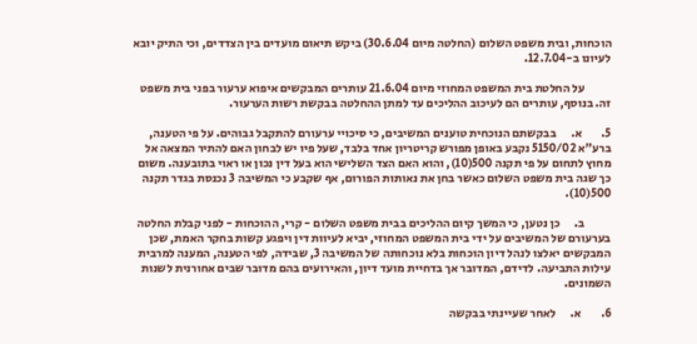הוכחות, ובית משפט השלום (החלטה מיום 30.6.04) ביקש תיאום מועדים בין הצדדים, וכי התיק יובא לעיונו ב-12.7.04.

           על החלטת בית המשפט המחוזי מיום 21.6.04 עותרים המבקשים איפוא ערעור בפני בית משפט זה. בנוסף, עותרים הם לעיכוב ההליכים עד למתן ההחלטה בבקשת רשות הערעור.

5.        א.      בבקשתם הנוכחית טוענים המשיבים, כי סיכויי ערעורם להתקבל גבוהים. על פי הטענה, ברע"א 5150/02 נקבע באופן מפורש קריטריון אחד בלבד, שעל פיו יש לבחון האם להתיר המצאה אל מחוץ לתחום על פי תקנה 500(10), והוא האם הצד השלישי הוא בעל דין נכון או ראוי בתובענה. משום כך שגה בית משפט השלום כאשר בחן את נאותות הפורום, אף שקבע כי המשיבה 3 נכנסת בגדר תקנה 500(10).

           ב.      כן נטען, כי המשך קיום ההליכים בבית משפט השלום - קרי, ההוכחות - לפני קבלת החלטה בערעורם של המשיבים על ידי בית המשפט המחוזי, יביא לעיוות דין ויפגע קשות בחקר האמת, שכן המבקשים יאלצו לנהל דיון הוכחות בלא נוכחותה של המשיבה 3, שבידה, לפי הטענה, המענה למרבית עילות התביעה. לדידם, המדובר אך בדחיית מועד דיון, והאירועים בהם מדובר שבים אחורנית לשנות השמונים.

6.        א.      לאחר שעיינתי בבקשה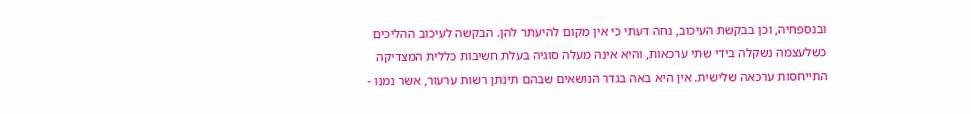ובנספחיה, וכן בבקשת העיכוב, נחה דעתי כי אין מקום להיעתר להן. הבקשה לעיכוב ההליכים כשלעצמה נשקלה בידי שתי ערכאות, והיא אינה מעלה סוגיה בעלת חשיבות כללית המצדיקה התייחסות ערכאה שלישית. אין היא באה בגדר הנושאים שבהם תינתן רשות ערעור, אשר נמנו -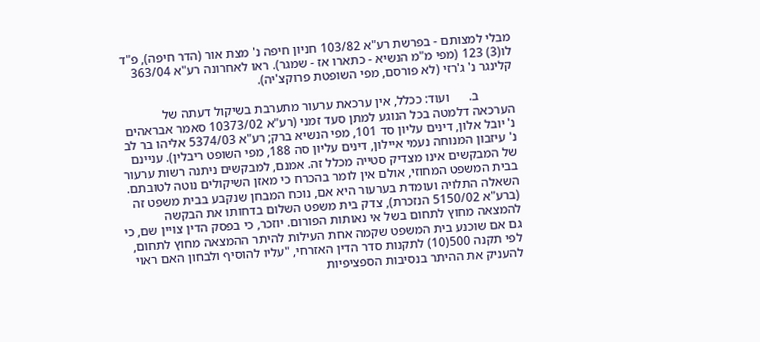מבלי למצותם - בפרשת רע"א 103/82 חניון חיפה נ' מצת אור (הדר חיפה), פ"ד לו(3) 123 (מפי מ"מ הנשיא - כתארו אז - שמגר). ראו לאחרונה רע"א 363/04 קלינגר נ' ג'רזי (לא פורסם, מפי השופטת פרוקצ'יה).

           ב.      ועוד: ככלל, אין ערכאת ערעור מתערבת בשיקול דעתה של הערכאה דלמטה בכל הנוגע למתן סעד זמני (רע"א 10373/02 סאמר אבראהים נ' יובל אלון, דינים עליון סד 101, מפי הנשיא ברק; רע"א 5374/03 אליהו בר לב נ' עיזבון המנוחה נעמי איילון, דינים עליון סה 188, מפי השופט ריבלין). עניינם של המבקשים אינו מצדיק סטייה מכלל זה. אמנם, למבקשים ניתנה רשות ערעור בבית המשפט המחוזי, אולם אין לומר בהכרח כי מאזן השיקולים נוטה לטובתם. השאלה התלויה ועומדת בערעור היא אם, נוכח המבחן שנקבע בבית משפט זה (ברע"א 5150/02 הנזכרת), צדק בית משפט השלום בדחותו את הבקשה להמצאה מחוץ לתחום בשל אי נאותות הפורום. יוזכר, כי בפסק הדין צויין שם, כי גם אם שוכנע בית המשפט שקמה אחת העילות להיתר ההמצאה מחוץ לתחום, לפי תקנה 500(10) לתקנות סדר הדין האזרחי, "עליו להוסיף ולבחון האם ראוי להעניק את ההיתר בנסיבות הספציפיות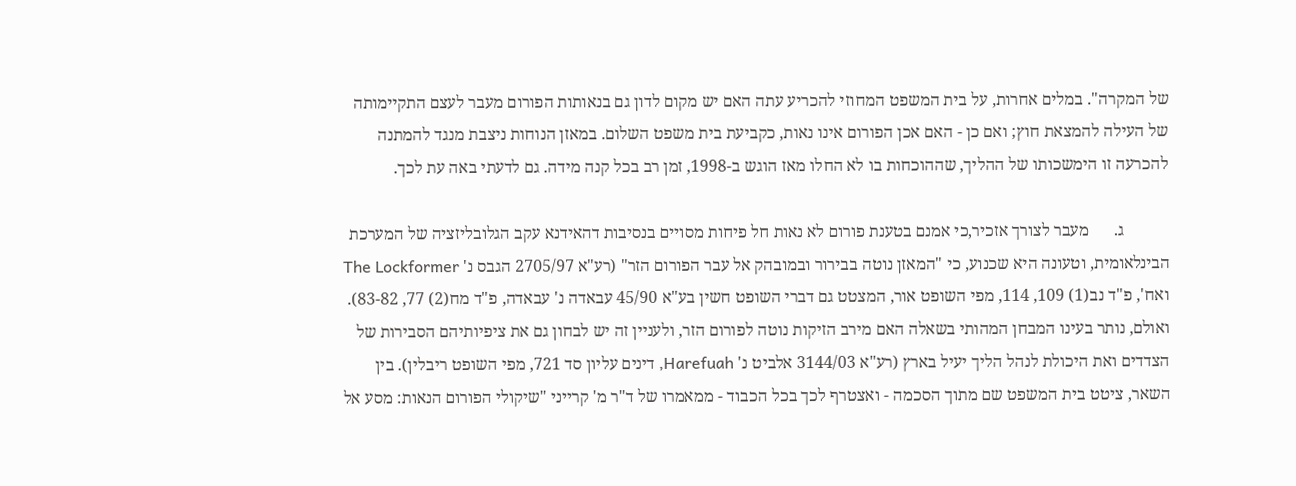של המקרה". במלים אחרות, על בית המשפט המחוזי להכריע עתה האם יש מקום לדון גם בנאותות הפורום מעבר לעצם התקיימותה של העילה להמצאת חוץ; ואם כן - האם אכן הפורום אינו נאות, כקביעת בית משפט השלום. במאזן הנוחות ניצבת מנגד להמתנה להכרעה זו הימשכותו של ההליך, שההוכחות בו לא החלו מאז הוגש ב-1998, זמן רב בכל קנה מידה. גם לדעתי באה עת לכך.

           ג.      מעבר לצורך אזכיר,כי אמנם בטענת פורום לא נאות חל פיחות מסויים בנסיבות דהאידנא עקב הגלובליזציה של המערכת הבינלאומית, וטעונה היא שכנוע, כי "המאזן נוטה בבירור ובמובהק אל עבר הפורום הזר" (רע"א 2705/97 הגבס נ' The Lockformer ואח', פ"ד נב(1) 109, 114, מפי השופט אור, המצטט גם דברי השופט חשין בע"א 45/90 עבאדה נ' עבאדה, פ"ד מח(2) 77, 83-82). ואולם, נותר בעינו המבחן המהותי בשאלה האם מירב הזיקות נוטה לפורום הזר, ולעניין זה יש לבחון גם את ציפיותיהם הסבירות של הצדדים ואת היכולת לנהל הליך יעיל בארץ (רע"א 3144/03 אלביט נ' Harefuah, דינים עליון סד 721, מפי השופט ריבלין). בין השאר, ציטט בית המשפט שם מתוך הסכמה - ואצטרף לכך בכל הכבוד - ממאמרו של ד"ר מ' קרייני "שיקולי הפורום הנאות: מסע אל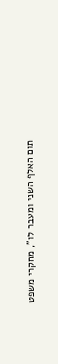תום האלף השני ומעבר לו", מחקרי משפט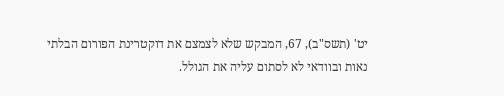יט' (תשס"ב), 67, המבקש שלא לצמצם את דוקטרינת הפורום הבלתי נאות ובוודאי לא לסתום עליה את הגולל.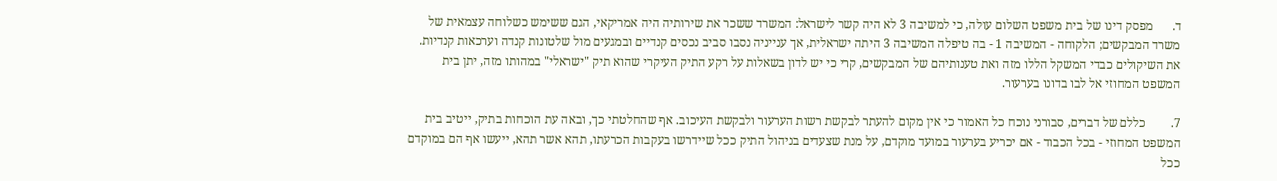ד.      מפסק דינו של בית משפט השלום עולה, כי למשיבה 3 לא היה קשר לישראל: המשרד ששכר את שירותיה היה אמריקאי, הגם ששימש כשלוחה עצמאית של משרד המבקשים; הלקוחה - המשיבה 1 - בה טיפלה המשיבה 3 היתה ישראלית, אך ענייניה נסבו סביב נכסים קנדיים ובמגעים מול שלטונות קנדה וערכאות קנדיות. את השיקולים כבדי המשקל הללו מזה ואת טענותיהם של המבקשים, קרי כי יש לדון בשאלות על רקע התיק העיקרי שהוא תיק "ישראלי" במהותו מזה, יתן בית המשפט המחוזי אל לבו בדונו בערעור.

7.        כללם של דברים, סבורני נוכח כל האמור כי אין מקום להעתר לבקשת רשות הערעור ולבקשת העיכוב. אף שהחלטתי כך, ובאה עת הוכחות בתיק, ייטיב בית המשפט המחוזי - בכל הכבוד - אם יכריע בערעור במועד מוקדם, על מנת שצעדים בניהול התיק ככל שיידרשו בעקבות הכרעתו, תהא אשר תהא, ייעשו אף הם במוקדם ככל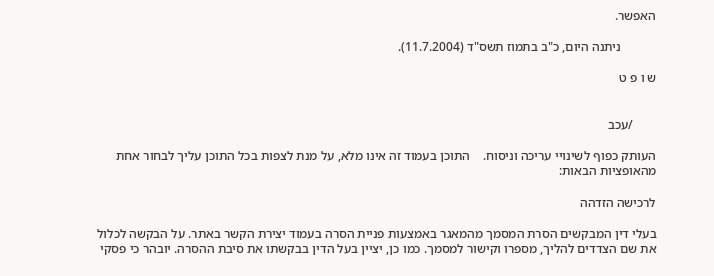האפשר.

           ניתנה היום, כ"ב בתמוז תשס"ד (11.7.2004).

ש ו פ ט


       /עכב

העותק כפוף לשינויי עריכה וניסוח.    התוכן בעמוד זה אינו מלא, על מנת לצפות בכל התוכן עליך לבחור אחת מהאופציות הבאות:

לרכישה הזדהה

בעלי דין המבקשים הסרת המסמך מהמאגר באמצעות פניית הסרה בעמוד יצירת הקשר באתר. על הבקשה לכלול את שם הצדדים להליך, מספרו וקישור למסמך. כמו כן, יציין בעל הדין בבקשתו את סיבת ההסרה. יובהר כי פסקי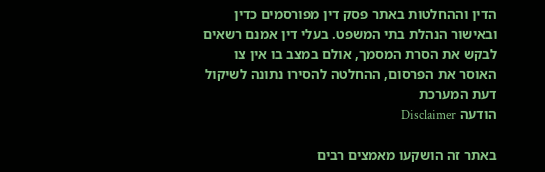הדין וההחלטות באתר פסק דין מפורסמים כדין ובאישור הנהלת בתי המשפט. בעלי דין אמנם רשאים לבקש את הסרת המסמך, אולם במצב בו אין צו האוסר את הפרסום, ההחלטה להסירו נתונה לשיקול דעת המערכת
הודעה Disclaimer

באתר זה הושקעו מאמצים רבים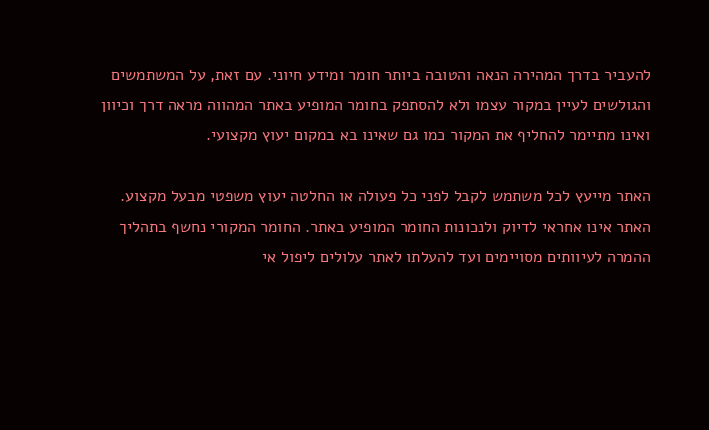להעביר בדרך המהירה הנאה והטובה ביותר חומר ומידע חיוני. עם זאת, על המשתמשים והגולשים לעיין במקור עצמו ולא להסתפק בחומר המופיע באתר המהווה מראה דרך וכיוון ואינו מתיימר להחליף את המקור כמו גם שאינו בא במקום יעוץ מקצועי.

האתר מייעץ לכל משתמש לקבל לפני כל פעולה או החלטה יעוץ משפטי מבעל מקצוע. האתר אינו אחראי לדיוק ולנכונות החומר המופיע באתר. החומר המקורי נחשף בתהליך ההמרה לעיוותים מסויימים ועד להעלתו לאתר עלולים ליפול אי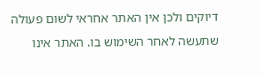דיוקים ולכן אין האתר אחראי לשום פעולה שתעשה לאחר השימוש בו. האתר אינו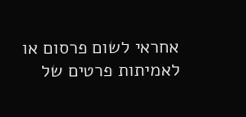אחראי לשום פרסום או לאמיתות פרטים של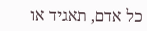כל אדם, תאגיד או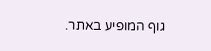גוף המופיע באתר.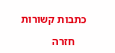כתבות קשורות

    חזרה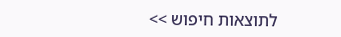לתוצאות חיפוש >>